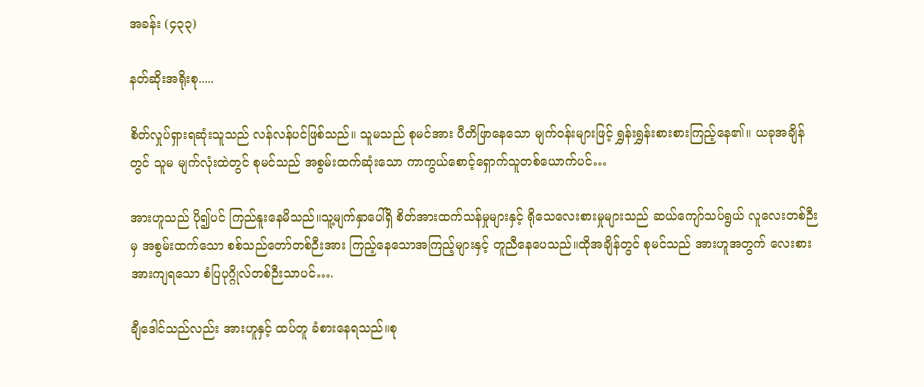အခန်း (၄၃၃)

နတ်ဆိုးအရိုးစု.....

စိတ်လှုပ်ရှားရဆုံးသူသည် လန်လန်ပင်ဖြစ်သည်။ သူမသည် စုမင်အား ပီတိဖြာနေသော မျက်ဝန်းများဖြင့် ရွှန်းရွှန်းစားစားကြည့်နေ၏။ ယခုအချိန်တွင် သူမ မျက်လုံးထဲတွင် စုမင်သည် အစွမ်းထက်ဆုံးသော ကာကွယ်စောင့်ရှောက်သူတစ်ယောက်ပင်…

အားဟူသည် ပို၍ပင် ကြည်နူးနေမိသည်။သူ့မျက်နှာပေါ်ရှိ စိတ်အားထက်သန်မှုများနှင့် ရိုသေလေးစားမှုများသည် ဆယ်ကျော်သပ်ရွယ် လူလေးတစ်ဉီးမှ အစွမ်းထက်သော စစ်သည်တော်တစ်ဉီးအား ကြည့်နေသောအကြည့်များနှင့် တူညီနေပေသည်။ထိုအချိန်တွင် စုမင်သည် အားဟူအတွက် လေးစားအားကျရသော စံပြပုဂ္ဂိုလ်တစ်ဉီးသာပင်….

ချီဒေါင်သည်လည်း အားဟူနှင့် ထပ်တူ ခံစားနေရသည်။စု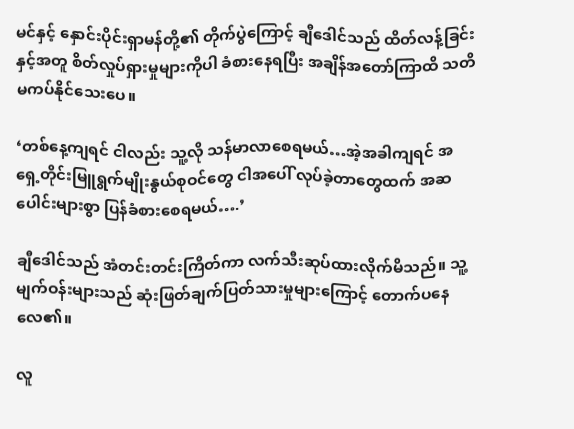မင်နှင့် နှောင်းပိုင်းရှာမန်တို့၏ တိုက်ပွဲကြောင့် ချီဒေါင်သည် ထိတ်လန့်ခြင်းနှင့်အတူ စိတ်လှုပ်ရှားမှုများကိုပါ ခံစားနေရပြီး အချိန်အတော်ကြာထိ သတိမကပ်နိုင်သေးပေ။

‘တစ်နေ့ကျရင် ငါလည်း သူ့လို သန်မာလာစေရမယ်…အဲ့အခါကျရင် အရှေ့တိုင်းမြူရွက်မျိုးနွယ်စုဝင်တွေ ငါအပေါ် လုပ်ခဲ့တာတွေထက် အဆပေါင်းများစွာ ပြန်ခံစားစေရမယ်….’

ချီဒေါင်သည် အံတင်းတင်းကြိတ်ကာ လက်သီးဆုပ်ထားလိုက်မိသည်။ သူ့မျက်ဝန်းများသည် ဆုံးဖြတ်ချက်ပြတ်သားမှုများကြောင့် တောက်ပနေလေ၏။

လူ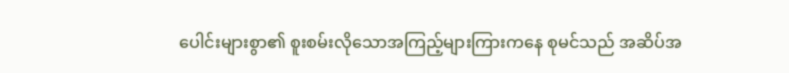ပေါင်းများစွာ၏ စူးစမ်းလိုသောအကြည့်များကြားကနေ စုမင်သည် အဆိပ်အ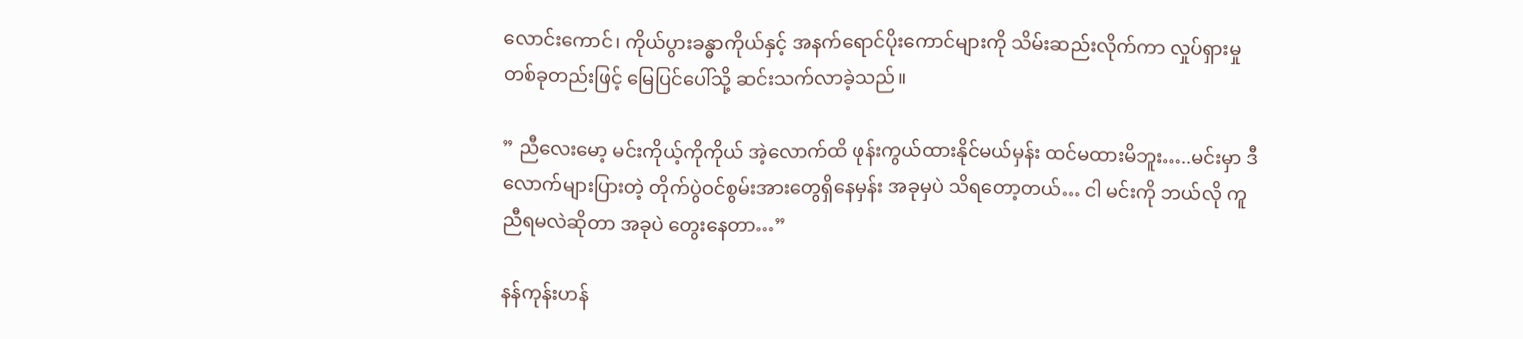လောင်းကောင်၊ ကိုယ်ပွားခန္ဓာကိုယ်နှင့် အနက်ရောင်ပိုးကောင်များကို သိမ်းဆည်းလိုက်ကာ လှုပ်ရှားမှုတစ်ခုတည်းဖြင့် မြေပြင်ပေါ်သို့ ဆင်းသက်လာခဲ့သည်။

” ညီလေးမော့ မင်းကိုယ့်ကိုကိုယ် အဲ့လောက်ထိ ဖုန်းကွယ်ထားနိုင်မယ်မှန်း ထင်မထားမိဘူး…..မင်းမှာ ဒီလောက်များပြားတဲ့ တိုက်ပွဲဝင်စွမ်းအားတွေရှိနေမှန်း အခုမှပဲ သိရတော့တယ်… ငါ မင်းကို ဘယ်လို ကူညီရမလဲဆိုတာ အခုပဲ တွေးနေတာ…”

နန်ကုန်းဟန်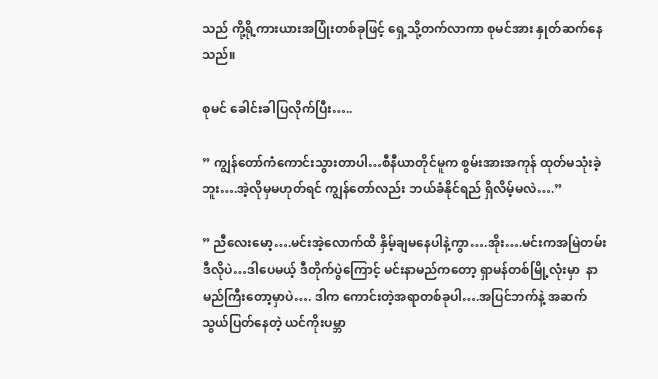သည် ကို့ရို့ကားယားအပြုံးတစ်ခုဖြင့် ရှေ့သို့တက်လာကာ စုမင်အား နှုတ်ဆက်နေသည်။

စုမင် ခေါင်းခါပြလိုက်ပြီး…..

” ကျွန်တော်ကံကောင်းသွားတာပါ…စီနီယာတိုင်မူက စွမ်းအားအကုန် ထုတ်မသုံးခဲ့ဘူး….အဲ့လိုမှမဟုတ်ရင် ကျွန်တော်လည်း ဘယ်ခံနိုင်ရည် ရှိလိမ့်မလဲ….”

” ညီလေးမော့….မင်းအဲ့လောက်ထိ နှိမ့်ချမနေပါနဲ့ကွာ….အိုး….မင်းကအမြဲတမ်း ဒီလိုပဲ…ဒါပေမယ့် ဒီတိုက်ပွဲကြောင့် မင်းနာမည်ကတော့ ရှာမန်တစ်မြို့လုံးမှာ  နာမည်ကြီးတော့မှာပဲ…. ဒါက ကောင်းတဲ့အရာတစ်ခုပါ….အပြင်ဘက်နဲ့ အဆက်သွယ်ပြတ်နေတဲ့ ယင်ကိုးပမ္ဘာ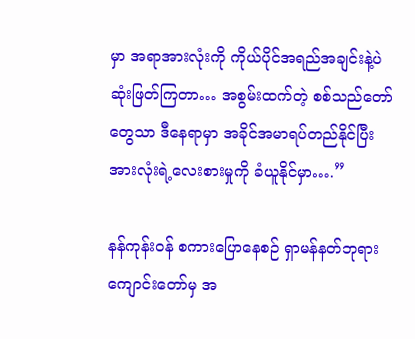မှာ အရာအားလုံးကို ကိုယ်ပိုင်အရည်အချင်းနဲ့ပဲ ဆုံးဖြတ်ကြတာ… အစွမ်းထက်တဲ့ စစ်သည်တော်တွေသာ ဒီနေရာမှာ အခိုင်အမာရပ်တည်နိုင်ပြီး အားလုံးရဲ့လေးစားမှုကို ခံယူနိုင်မှာ….”

နန်ကုန်းဝန် စကားပြောနေစဉ် ရှာမန်နတ်ဘုရားကျောင်းတော်မှ အ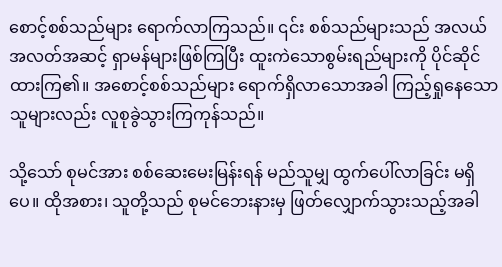စောင့်စစ်သည်များ ရောက်လာကြသည်။ ၎င်း စစ်သည်များသည် အလယ်အလတ်အဆင့် ရှာမန်များဖြစ်ကြပြီး ထူးကဲသောစွမ်းရည်များကို ပိုင်ဆိုင်ထားကြ၏။ အစောင့်စစ်သည်များ ရောက်ရှိလာသောအခါ ကြည့်ရှုနေသောသူများလည်း လူစုခွဲသွားကြကုန်သည်။

သို့သော် စုမင်အား စစ်ဆေးမေးမြန်းရန် မည်သူမျှ ထွက်ပေါ်လာခြင်း မရှိပေ။ ထိုအစား၊ သူတို့သည် စုမင်ဘေးနားမှ ဖြတ်လျှောက်သွားသည့်အခါ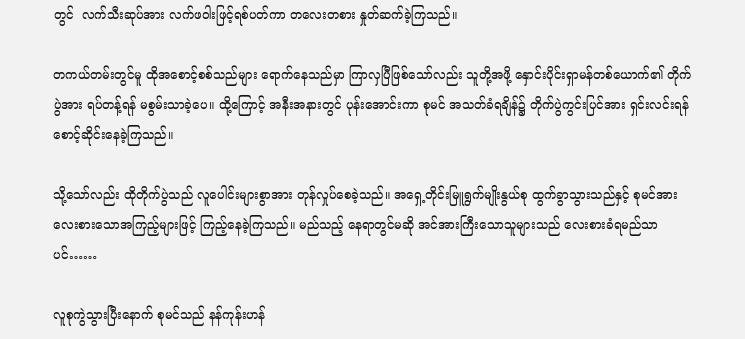တွင်  လက်သီးဆုပ်အား လက်ဖဝါးဖြင့်ရစ်ပတ်ကာ တလေးတစား နှုတ်ဆက်ခဲ့ကြသည်။

တကယ်တမ်းတွင်မူ ထိုအစောင့်စစ်သည်များ ရောက်နေသည်မှာ ကြာလှပြီဖြစ်သော်လည်း သူတို့အဖို့ နှောင်းပိုင်းရှာမန်တစ်ယောက်၏ တိုက်ပွဲအား ရပ်တန့်ရန် မစွမ်းသာခဲ့ပေ။ ထို့ကြောင့် အနီးအနားတွင် ပုန်းအောင်းကာ စုမင် အသတ်ခံရချိန်၌ တိုက်ပွဲကွင်းပြင်အား ရှင်းလင်းရန် စောင့်ဆိုင်းနေခဲ့ကြသည်။

သို့သော်လည်း ထိုတိုက်ပွဲသည် လူပေါင်းများစွာအား တုန်လှုပ်စေခဲ့သည်။ အရှေ့တိုင်းမြူရွက်မျိုးနွယ်စု ထွက်ခွာသွားသည်နှင့် စုမင်အား လေးစားသောအကြည့်များဖြင့် ကြည့်နေခဲ့ကြသည်။ မည်သည့် နေရာတွင်မဆို အင်အားကြီးသောသူများသည် လေးစားခံရမည်သာပင်……

လူစုကွဲသွားပြီးနောက် စုမင်သည် နန်ကုန်းဟန်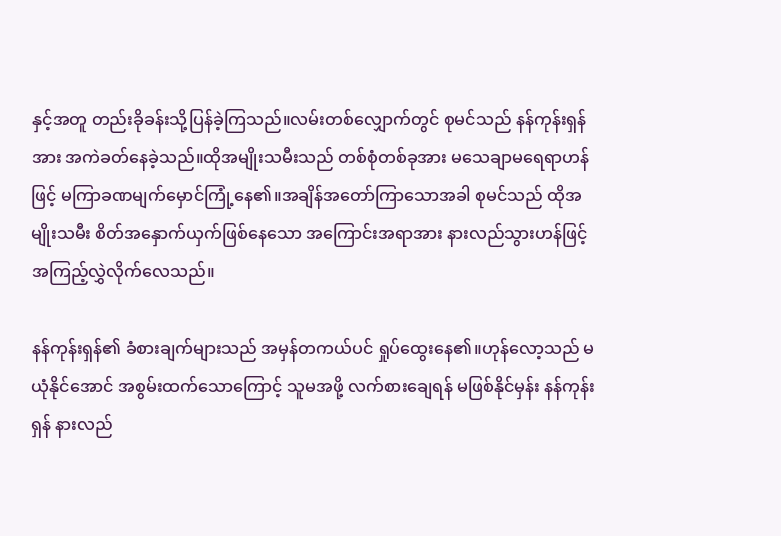နှင့်အတူ တည်းခိုခန်းသို့ပြန်ခဲ့ကြသည်။လမ်းတစ်လျှောက်တွင် စုမင်သည် နန်ကုန်းရှန်အား အကဲခတ်နေခဲ့သည်။ထိုအမျိုးသမီးသည် တစ်စုံတစ်ခုအား မသေချာမရေရာဟန်ဖြင့် မကြာခဏမျက်မှောင်ကြုံ့နေ၏။အချိန်အတော်ကြာသောအခါ စုမင်သည် ထိုအမျိုးသမီး စိတ်အနှောက်ယှက်ဖြစ်နေသော အကြောင်းအရာအား နားလည်သွားဟန်ဖြင့် အကြည့်လွှဲလိုက်လေသည်။

နန်ကုန်းရှန်၏ ခံစားချက်များသည် အမှန်တကယ်ပင် ရှုပ်ထွေးနေ၏။ဟုန်လော့သည် မယုံနိုင်အောင် အစွမ်းထက်သောကြောင့် သူမအဖို့ လက်စားချေရန် မဖြစ်နိုင်မှန်း နန်ကုန်းရှန် နားလည်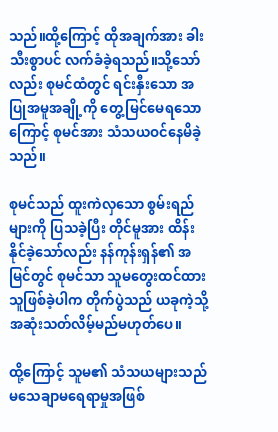သည်။ထို့ကြောင့် ထိုအချက်အား ခါးသီးစွာပင် လက်ခံခဲ့ရသည်။သို့သော်လည်း စုမင်ထံတွင် ရင်းနှီးသော အပြုအမူအချို့ကို တွေ့မြင်မေရသောကြောင့် စုမင်အား သံသယဝင်နေမိခဲ့သည်။

စုမင်သည် ထူးကဲလှသော စွမ်းရည်များကို ပြသခဲ့ပြီး တိုင်မူအား ထိန်းနိုင်ခဲ့သော်လည်း နန်ကုန်းရှန်၏ အမြင်တွင် စုမင်သာ သူမတွေးထင်ထားသူဖြစ်ခဲ့ပါက တိုက်ပွဲသည် ယခုကဲ့သို့ အဆုံးသတ်လိမ့်မည်မဟုတ်ပေ။

ထို့ကြောင့် သူမ၏ သံသယများသည် မသေချာမရေရာမှုအဖြစ်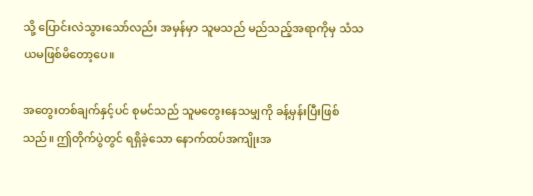သို့ ပြောင်းလဲသွားသော်လည်း အမှန်မှာ သူမသည် မည်သည့်အရာကိုမှ သံသယမဖြစ်မိတော့ပေ။

အတွေးတစ်ချက်နှင့်ပင် စုမင်သည် သူမတွေးနေသမျှကို ခန့်မှန်းပြီးဖြစ်သည်။ ဤတိုက်ပွဲတွင် ရရှိခဲ့သော နောက်ထပ်အကျိုးအ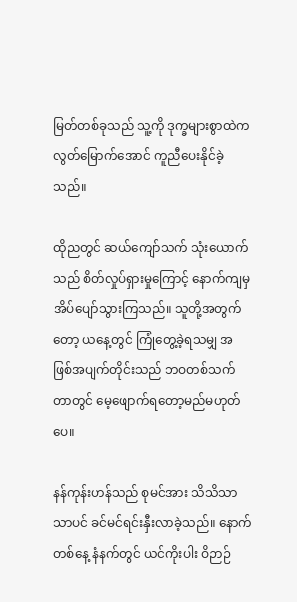မြတ်တစ်ခုသည် သူ့ကို ဒုက္ခများစွာထဲက လွတ်မြောက်အောင် ကူညီပေးနိုင်ခဲ့သည်။

ထိုညတွင် ဆယ်ကျော်သက် သုံးယောက်သည် စိတ်လှုပ်ရှားမှုကြောင့် နောက်ကျမှ အိပ်ပျော်သွားကြသည်။ သူတို့အတွက်တော့ ယနေ့တွင် ကြုံတွေ့ခဲ့ရသမျှ အဖြစ်အပျက်တိုင်းသည် ဘဝတစ်သက်တာတွင် မေ့ဖျောက်ရတော့မည်မဟုတ်ပေ။

နန်ကုန်းဟန်သည် စုမင်အား သိသိသာသာပင် ခင်မင်ရင်းနှီးလာခဲ့သည်။ နောက်တစ်နေ့ နံနက်တွင် ယင်ကိုးပါး ဝိဉာဉ်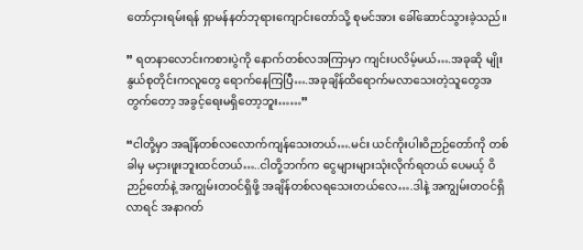တော်ငှားရမ်းရန် ရှာမန်နတ်ဘုရားကျောင်းတော်သို့ စုမင်အား ခေါ်ဆောင်သွားခဲ့သည်။

” ရတနာလောင်းကစားပွဲကို နောက်တစ်လအကြာမှာ ကျင်းပလိမ့်မယ်….အခုဆို မျိုးနွယ်စုတိုင်းကလူတွေ ရောက်နေကြပြီ….အခုချိန်ထိရောက်မလာသေးတဲ့သူတွေအတွက်တော့ အခွင့်ရေးမရှိတော့ဘူး……”

“ငါတို့မှာ အချိန်တစ်လလောက်ကျန်သေးတယ်….မင်း ယင်ကိုးပါးဝိဉာဉ်တော်ကို တစ်ခါမှ မငှားဖူးဘူးထင်တယ်…..ငါတို့ဘက်က ငွေများများသုံးလိုက်ရတယ် ပေမယ့် ဝိဉာဉ်တော်နဲ့ အကျွမ်းတဝင်ရှိဖို့ အချိန်တစ်လရသေးတယ်လေ….ဒါနဲ့ အကျွမ်းတဝင်ရှိလာရင် အနာဂတ်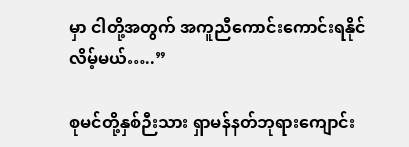မှာ ငါတို့အတွက် အကူညီကောင်းကောင်းရနိုင်လိမ့်မယ်…..”

စုမင်တို့နှစ်ဉီးသား ရှာမန်နတ်ဘုရားကျောင်း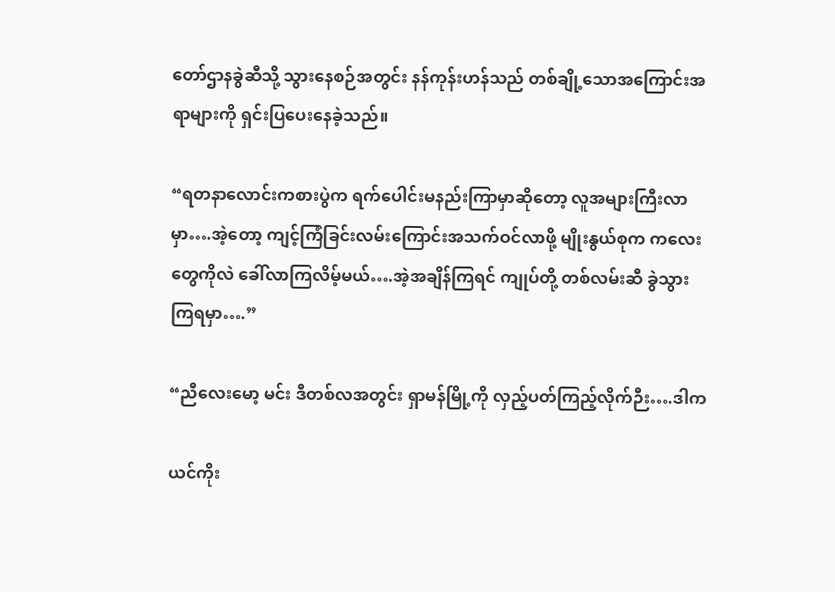တော်ဌာနခွဲဆီသို့ သွားနေစဉ်အတွင်း နန်ကုန်းဟန်သည် တစ်ချို့သောအကြောင်းအရာများကို ရှင်းပြပေးနေခဲ့သည်။

“ရတနာလောင်းကစားပွဲက ရက်ပေါင်းမနည်းကြာမှာဆိုတော့ လူအများကြီးလာမှာ….အဲ့တော့ ကျင့်ကြံခြင်းလမ်းကြောင်းအသက်ဝင်လာဖို့ မျိုးနွယ်စုက ကလေးတွေကိုလဲ ခေါ်လာကြလိမ့်မယ်….အဲ့အချိန်ကြရင် ကျုပ်တို့ တစ်လမ်းဆီ ခွဲသွားကြရမှာ….”

“ညီလေးမော့ မင်း ဒီတစ်လအတွင်း ရှာမန်မြို့ကို လှည့်ပတ်ကြည့်လိုက်ဉီး….ဒါက

ယင်ကိုး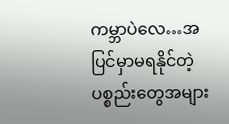ကမ္ဘာပဲလေ…အပြင်မှာမရနိုင်တဲ့ ပစ္စည်းတွေအများ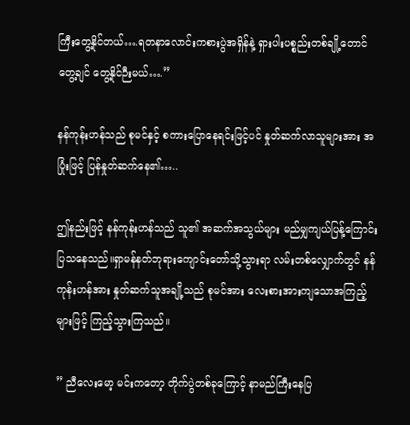ကြီးတွေ့နိုင်တယ်….ရတနာလောင်းကစားပွဲအရှိန်နဲ့ ရှားပါးပစ္စည်းတစ်ချို့တောင် တွေ့ချင် တွေ့နိုင်ဉီးမယ်….”

နန်ကုန်းဟန်သည် စုမင်နှင့် စကားပြောနေရင်းဖြင့်ပင် နှုတ်ဆက်လာသူများအား အပြုံးဖြင့် ပြန်နှုတ်ဆက်နေ၏…..

ဤနည်းဖြင့် နန်ကုန်းဟန်သည် သူ၏ အဆက်အသွယ်များ မည်မျှကျယ်ပြန့်ကြောင်း ပြသနေသည်။ရှာမန်နတ်ဘုရားကျောင်းတော်သို့သွားရာ လမ်းတစ်လျှောက်တွင် နန်ကုန်းဟန်အား နှုတ်ဆက်သူအချို့သည် စုမင်အား လေးစားအားကျသောအကြည့်များဖြင့် ကြည့်သွားကြသည်။

” ညီလေးမော့ မင်းကတော့ တိုက်ပွဲတစ်ခုကြောင့် နာမည်ကြီးနေပြ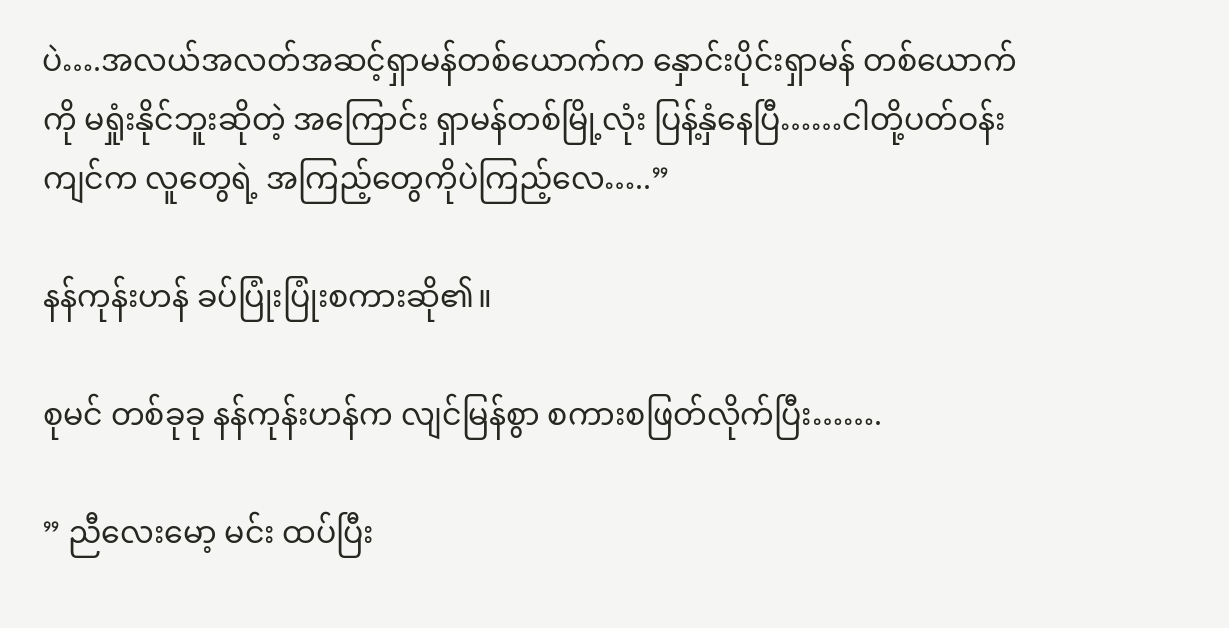ပဲ….အလယ်အလတ်အဆင့်ရှာမန်တစ်ယောက်က နှောင်းပိုင်းရှာမန် တစ်ယောက်ကို မရှုံးနိုင်ဘူးဆိုတဲ့ အကြောင်း ရှာမန်တစ်မြို့လုံး ပြန့်နှံနေပြီ……ငါတို့ပတ်ဝန်းကျင်က လူတွေရဲ့ အကြည့်တွေကိုပဲကြည့်လေ…..”

နန်ကုန်းဟန် ခပ်ပြုံးပြုံးစကားဆို၏။

စုမင် တစ်ခုခု နန်ကုန်းဟန်က လျင်မြန်စွာ စကားစဖြတ်လိုက်ပြီး…….

” ညီလေးမော့ မင်း ထပ်ပြီး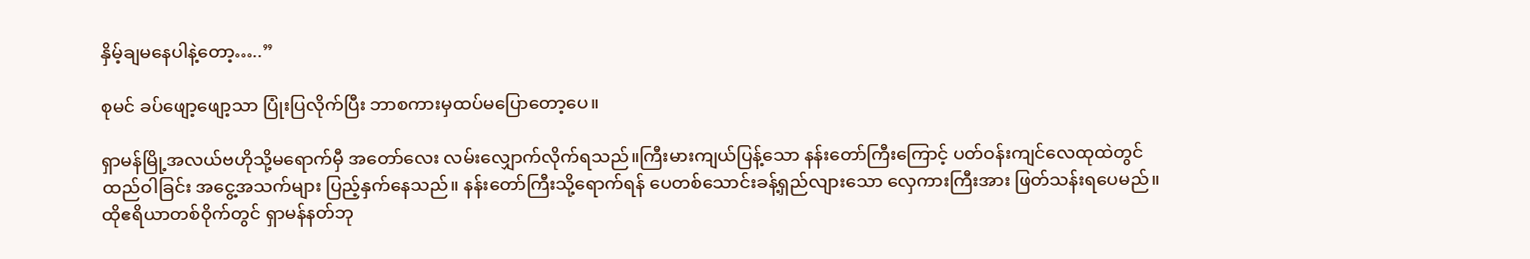နှိမ့်ချမနေပါနဲ့တော့…..”

စုမင် ခပ်ဖျော့ဖျော့သာ ပြုံးပြလိုက်ပြီး ဘာစကားမှထပ်မပြောတော့ပေ။

ရှာမန်မြို့အလယ်ဗဟိုသို့မရောက်မှီ အတော်လေး လမ်းလျှောက်လိုက်ရသည်။ကြီးမားကျယ်ပြန့်သော နန်းတော်ကြီးကြောင့် ပတ်ဝန်းကျင်လေထုထဲတွင် ထည်ဝါခြင်း အငွေ့အသက်များ ပြည့်နှက်နေသည်။ နန်းတော်ကြီးသို့ရောက်ရန် ပေတစ်သောင်းခန့်ရှည်လျားသော လှေကားကြီးအား ဖြတ်သန်းရပေမည်။ ထိုဧရိယာတစ်ဝိုက်တွင် ရှာမန်နတ်ဘု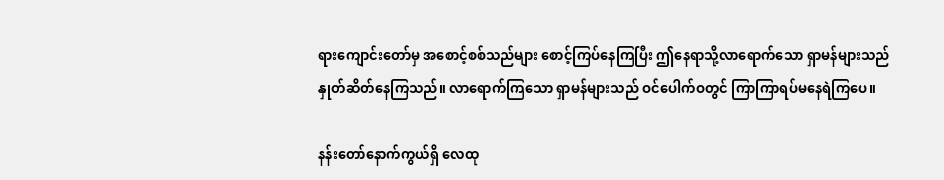ရားကျောင်းတော်မှ အစောင့်စစ်သည်များ စောင့်ကြပ်နေကြပြီး ဤနေရာသို့လာရောက်သော ရှာမန်များသည် နှုတ်ဆိတ်နေကြသည်။ လာရောက်ကြသော ရှာမန်များသည် ဝင်ပေါက်ဝတွင် ကြာကြာရပ်မနေရဲကြပေ။

နန်းတော်နောက်ကွယ်ရှိ လေထု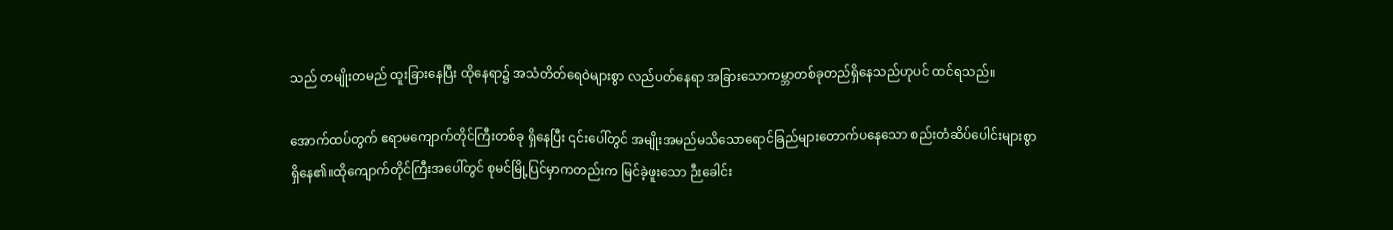သည် တမျိုးတမည် ထူးခြားနေပြီး ထိုနေရာ၌ အသံတိတ်ရေဝဲများစွာ လည်ပတ်နေရာ အခြားသောကမ္ဘာတစ်ခုတည်ရှိနေသည်ဟုပင် ထင်ရသည်။

အောက်ထပ်တွက် ဧရာမကျောက်တိုင်ကြီးတစ်ခု ရှိနေပြီး ၎င်းပေါ်တွင် အမျိုးအမည်မသိသောရောင်ခြည်များတောက်ပနေသော စည်းတံဆိပ်ပေါင်းများစွာ ရှိနေ၏။ထိုကျောက်တိုင်ကြီးအပေါ်တွင် စုမင်မြို့ပြင်မှာကတည်းက မြင်ခဲ့ဖူးသော ဉီးခေါင်း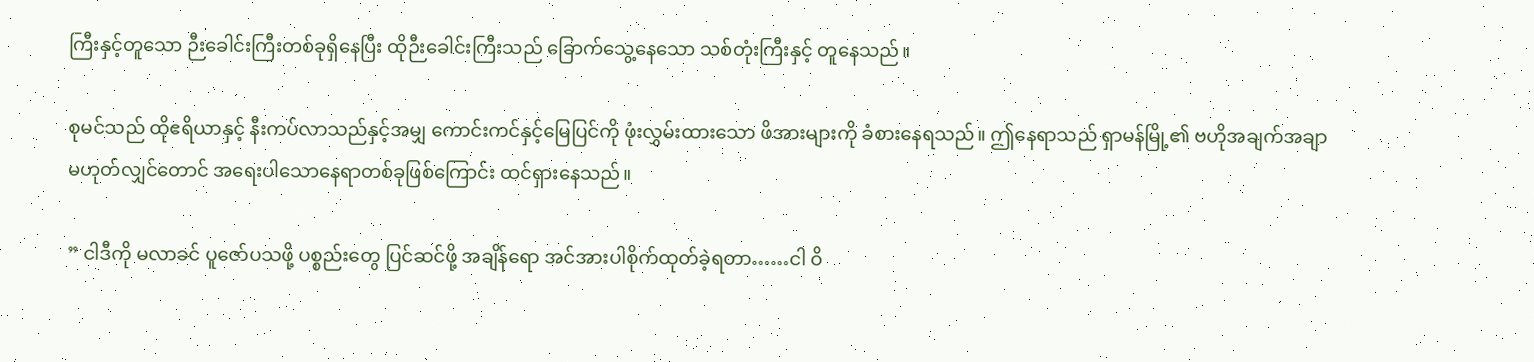ကြီးနှင့်တူသော ဉီးခေါင်းကြီးတစ်ခုရှိနေပြီး ထိုဉီးခေါင်းကြီးသည် ခြောက်သွေ့နေသော သစ်တုံးကြီးနှင့် တူနေသည်။

စုမင်သည် ထိုဧရိယာနှင့် နီးကပ်လာသည်နှင့်အမျှ ကောင်းကင်နှင့်မြေပြင်ကို ဖုံးလွှမ်းထားသော ဖိအားများကို ခံစားနေရသည်။ ဤနေရာသည် ရှာမန်မြို့၏ ဗဟိုအချက်အချာ မဟုတ်လျှင်တောင် အရေးပါသောနေရာတစ်ခုဖြစ်ကြောင်း ထင်ရှားနေသည်။

” ငါဒီကို မလာခင် ပူဇော်ပသဖို့ ပစ္စည်းတွေ ပြင်ဆင်ဖို့ အချိန်ရော အင်အားပါစိုက်ထုတ်ခဲ့ရတာ……ငါ ဝိ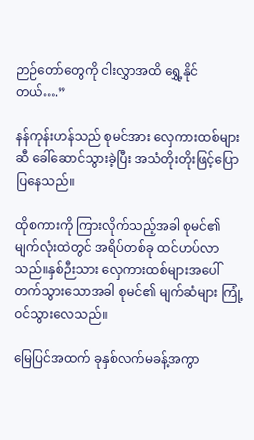ဉာဉ်တော်တွေကို ငါးလွှာအထိ ရွှေ့နိုင်တယ်….”

နန်ကုန်းဟန်သည် စုမင်အား လှေကားထစ်များဆီ ခေါ်ဆောင်သွားခဲ့ပြီး အသံတိုးတိုးဖြင့်ပြောပြနေသည်။

ထိုစကားကို ကြားလိုက်သည့်အခါ စုမင်၏ မျက်လုံးထဲတွင် အရိပ်တစ်ခု ထင်ဟပ်လာသည်။နှစ်ဉီးသား လှေကားထစ်များအပေါ်တက်သွားသောအခါ စုမင်၏ မျက်ဆံများ ကြုံ့ဝင်သွားလေသည်။

မြေပြင်အထက် ခုနှစ်လက်မခန့်အကွာ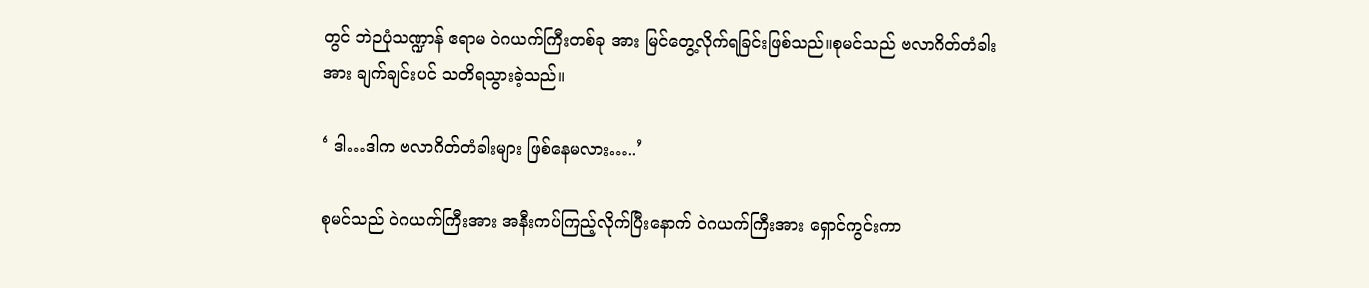တွင် ဘဲဉပုံသဏ္ဍာန် ဧရာမ ဝဲဂယက်ကြီးတစ်ခု အား မြင်တွေ့လိုက်ရခြင်းဖြစ်သည်။စုမင်သည် ဗလာဂိတ်တံခါးအား ချက်ချင်းပင် သတိရသွားခဲ့သည်။

‘ ဒါ…ဒါက ဗလာဂိတ်တံခါးများ ဖြစ်နေမလား…..’

စုမင်သည် ဝဲဂယက်ကြီးအား အနီးကပ်ကြည့်လိုက်ပြီးနောက် ဝဲဂယက်ကြီးအား ရှောင်ကွင်းကာ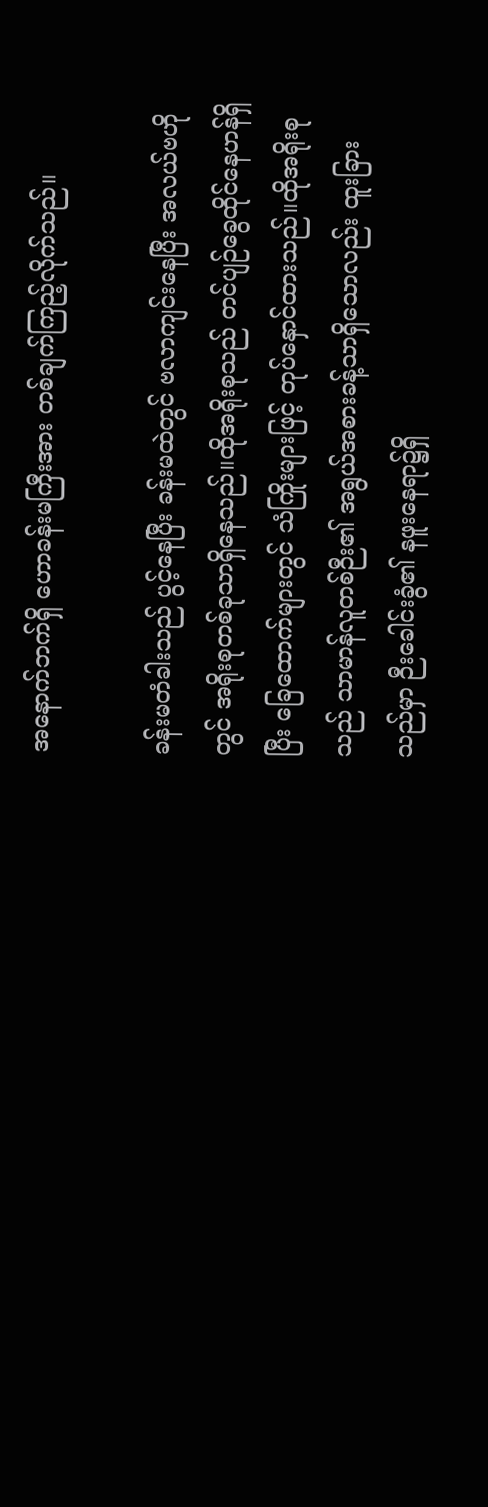အနောက်ဘက်ရှိ ဟောခန်းမကြီးအား တစ်ချက်ကြည့်လိုက်သည်။

ခန်းမတံခါးသည် ပွင့်နေပြီး ခန်းမထဲတွင် ဗလာကျင်းနေပြီး အလယ်ဗဟိုတွင် အရိုးစုတစ်ခုသာရှိနေသည်။ထိုအရိုးစုသည် တင်ပျဉ်ခွေထိုင်နေဟန်ရှိပြီး ခြေထောက်များတွင် သံကြိုးများဖြင့် တုပ်နှောင်ထားသည်။ထိုအရိုးစုသည် သာမာန်လူတစ်ဉီး၏ အရွယ်အစားခန့်သာရှိသောလည်း ထူးခြားသည်မှာ ဉီးခေါင်းခွံ၏ နဖူးနေရာ၌ရှိ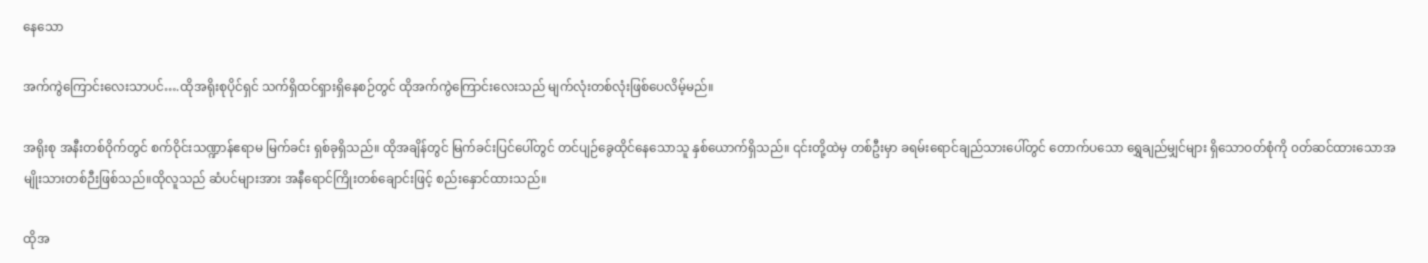နေသော

အက်ကွဲကြောင်းလေးသာပင်….ထိုအရိုးစုပိုင်ရှင် သက်ရှိထင်ရှားရှိနေစဉ်တွင် ထိုအက်ကွဲကြောင်းလေးသည် မျက်လုံးတစ်လုံးဖြစ်ပေလိမ့်မည်။

အရိုးစု အနီးတစ်ဝိုက်တွင် စက်ဝိုင်းသဏ္ဍာန်ဧရာမ မြက်ခင်း ရှစ်ခုရှိသည်။ ထိုအချိန်တွင် မြက်ခင်းပြင်ပေါ်တွင် တင်ပျဉ်ခွေထိုင်နေသောသူ နှစ်ယောက်ရှိသည်။ ၎င်းတို့ထဲမှ တစ်ဦးမှာ ခရမ်းရောင်ချည်သားပေါ်တွင် တောက်ပသော ရွှေချည်မျှင်များ ရှိသောဝတ်စုံကို ၀တ်ဆင်ထားသောအမျိုးသားတစ်ဉီးဖြစ်သည်။ထိုလူသည် ဆံပင်များအား အနီရောင်ကြိုးတစ်ချောင်းဖြင့် စည်းနှောင်ထားသည်။

ထိုအ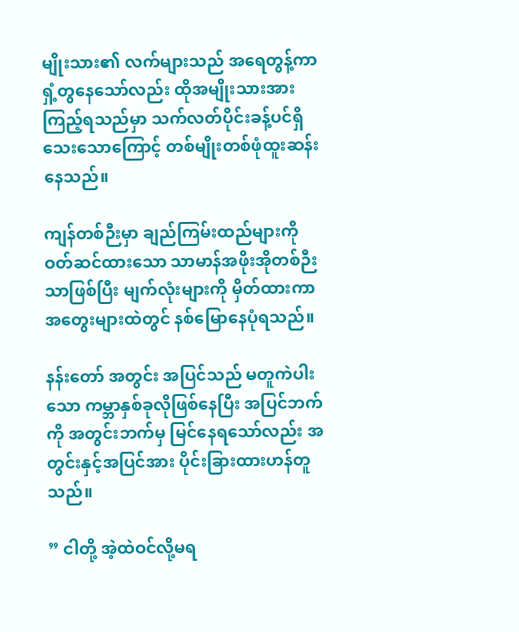မျိုးသား၏ လက်များသည် အရေတွန့်ကာ ရှံ့တွနေသော်လည်း ထိုအမျိုးသားအား ကြည့်ရသည်မှာ သက်လတ်ပိုင်းခန့်ပင်ရှိသေးသောကြောင့် တစ်မျိုးတစ်ဖုံထူးဆန်းနေသည်။

ကျန်တစ်ဉီးမှာ ချည်ကြမ်းထည်များကို ဝတ်ဆင်ထားသော သာမာန်အဖိုးအိုတစ်ဉီးသာဖြစ်ပြီး မျက်လုံးများကို မှိတ်ထားကာ အတွေးများထဲတွင် နစ်မြောနေပုံရသည်။

နန်းတော် အတွင်း အပြင်သည် မတူကဲပါးသော ကမ္ဘာနှစ်ခုလိုဖြစ်နေပြီး အပြင်ဘက်ကို အတွင်းဘက်မှ မြင်နေရသော်လည်း အတွင်းနှင့်အပြင်အား ပိုင်းခြားထားဟန်တူသည်။

” ငါတို့ အဲ့ထဲဝင်လို့မရ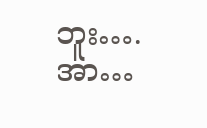ဘူး….အာ…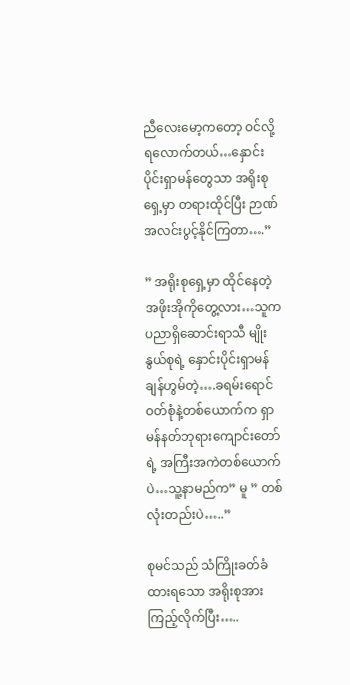ညီလေးမော့ကတော့ ဝင်လို့ရလောက်တယ်…နှောင်းပိုင်းရှာမန်တွေသာ အရိုးစုရှေ့မှာ တရားထိုင်ပြီး ဉာဏ်အလင်းပွင့်နိုင်ကြတာ….”

” အရိုးစုရှေ့မှာ ထိုင်နေတဲ့ အဖိုးအိုကိုတွေ့လား…သူက ပညာရှိဆောင်းရာသီ မျိုးနွယ်စုရဲ့ နှောင်းပိုင်းရှာမန် ချန်ဟွမ်တဲ့….ခရမ်းရောင်ဝတ်စုံနဲ့တစ်ယောက်က ရှာမန်နတ်ဘုရားကျောင်းတော်ရဲ့ အကြီးအကဲတစ်ယောက်ပဲ…သူ့နာမည်က” မူ ” တစ်လုံးတည်းပဲ…..”

စုမင်သည် သံကြိုးခတ်ခံထားရသော အရိုးစုအား ကြည့်လိုက်ပြီး…..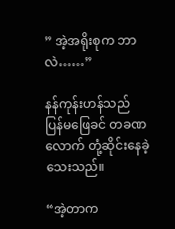” အဲ့အရိုးစုက ဘာလဲ……”

နန်ကုန်းဟန်သည် ပြန်မဖြေခင် တခဏလောက် တုံ့ဆိုင်းနေခဲ့သေးသည်။

“အဲ့တာက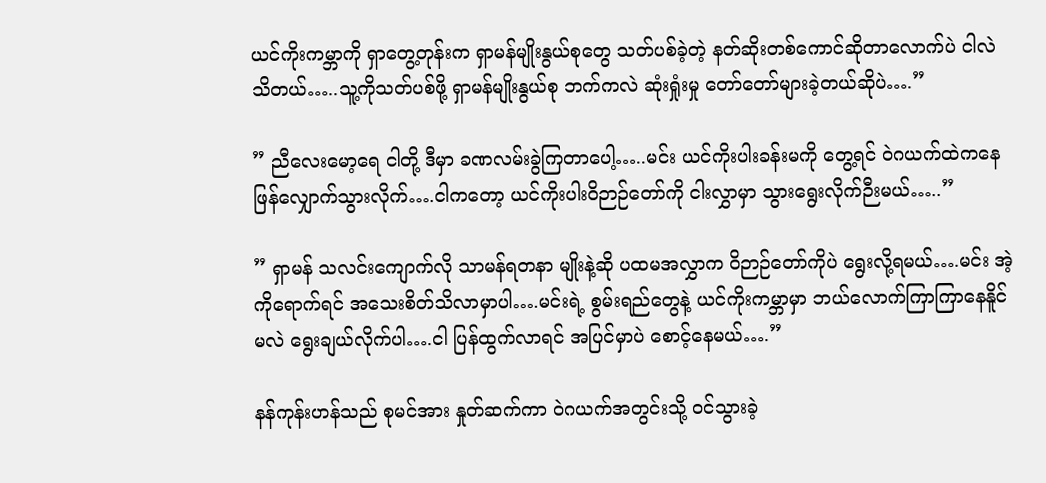ယင်ကိုးကမ္ဘာကို ရှာတွေ့တုန်းက ရှာမန်မျိုးနွယ်စုတွေ သတ်ပစ်ခဲ့တဲ့ နတ်ဆိုးတစ်ကောင်ဆိုတာလောက်ပဲ ငါလဲ သိတယ်…..သူ့ကိုသတ်ပစ်ဖို့ ရှာမန်မျိုးနွယ်စု ဘက်ကလဲ ဆုံးရှုံးမှု တော်တော်များခဲ့တယ်ဆိုပဲ….”

” ညီလေးမော့ရေ ငါတို့ ဒီမှာ ခဏလမ်းခွဲကြတာပေါ့…..မင်း ယင်ကိုးပါးခန်းမကို တွေ့ရင် ဝဲဂယက်ထဲကနေ ဖြန်လျှောက်သွားလိုက်….ငါကတော့ ယင်ကိုးပါးဝိဉာဉ်တော်ကို ငါးလွှာမှာ သွားရွေးလိုက်ဉီးမယ်…..”

” ရှာမန် သလင်းကျောက်လို သာမန်ရတနာ မျိုးနဲ့ဆို ပထမအလွှာက ဝိဉာဉ်တော်ကိုပဲ ရွေးလို့ရမယ်….မင်း အဲ့ကိုရောက်ရင် အသေးစိတ်သိလာမှာပါ….မင်းရဲ့ စွမ်းရည်တွေနဲ့ ယင်ကိုးကမ္ဘာမှာ ဘယ်လောက်ကြာကြာနေနိူင်မလဲ ရွေးချယ်လိုက်ပါ….ငါ ပြန်ထွက်လာရင် အပြင်မှာပဲ စောင့်နေမယ်….”

နန်ကုန်းဟန်သည် စုမင်အား နှုတ်ဆက်ကာ ဝဲဂယက်အတွင်းသို့ ဝင်သွားခဲ့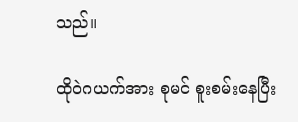သည်။

ထိုဝဲဂယက်အား စုမင် စူးစမ်းနေပြီး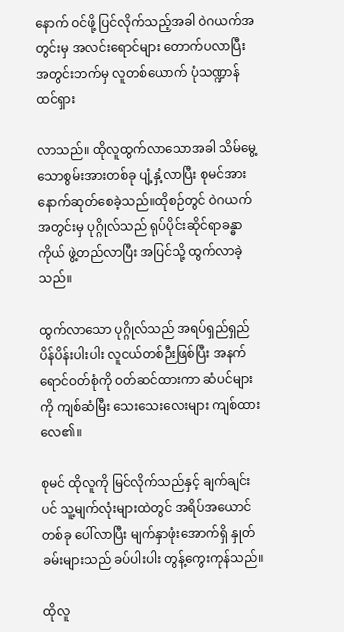နောက် ဝင်ဖို့ ပြင်လိုက်သည့်အခါ ဝဲဂယက်အတွင်းမှ အလင်းရောင်များ တောက်ပလာပြီး အတွင်းဘက်မှ လူတစ်ယောက် ပုံသဏ္ဍာန်ထင်ရှား

လာသည်။ ထိုလူထွက်လာသောအခါ သိမ်မွေ့သောစွမ်းအားတစ်ခု ပျံ့နှံ့လာပြီး စုမင်အား နောက်ဆုတ်စေခဲ့သည်။ထိုစဉ်တွင် ဝဲဂယက်အတွင်းမှ ပုဂ္ဂိုလ်သည် ရုပ်ပိုင်းဆိုင်ရာခန္ဓာကိုယ် ဖွဲ့တည်လာပြီး အပြင်သို့ ထွက်လာခဲ့သည်။

ထွက်လာသော ပုဂ္ဂိုလ်သည် အရပ်ရှည်ရှည် ပိန်ပိန်းပါးပါး လူငယ်တစ်ဉီးဖြစ်ပြီး အနက်ရောင်ဝတ်စုံကို ဝတ်ဆင်ထားကာ ဆံပင်များကို ကျစ်ဆံမြီး သေးသေးလေးများ ကျစ်ထားလေ၏။

စုမင် ထိုလူကို မြင်လိုက်သည်နှင့် ချက်ချင်းပင် သူ့မျက်လုံးများထဲတွင် အရိပ်အယောင်တစ်ခု ပေါ်လာပြီး မျက်နှာဖုံးအောက်ရှိ နှုတ်ခမ်းများသည် ခပ်ပါးပါး တွန့်ကွေးကုန်သည်။

ထိုလူ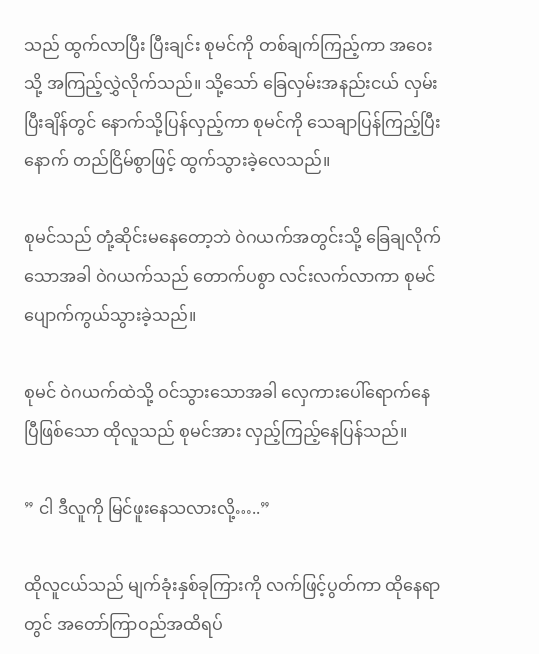သည် ထွက်လာပြီး ပြီးချင်း စုမင်ကို တစ်ချက်ကြည့်ကာ အဝေးသို့ အကြည့်လွှဲလိုက်သည်။ သို့သော် ခြေလှမ်းအနည်းငယ် လှမ်းပြီးချိန်တွင် နောက်သို့ပြန်လှည့်ကာ စုမင်ကို သေချာပြန်ကြည့်ပြီးနောက် တည်ငြိမ်စွာဖြင့် ထွက်သွားခဲ့လေသည်။

စုမင်သည် တုံ့ဆိုင်းမနေတော့ဘဲ ဝဲဂယက်အတွင်းသို့ ခြေချလိုက်သောအခါ ဝဲဂယက်သည် တောက်ပစွာ လင်းလက်လာကာ စုမင် ပျောက်ကွယ်သွားခဲ့သည်။

စုမင် ဝဲဂယက်ထဲသို့ ဝင်သွားသောအခါ လှေကားပေါ်ရောက်နေပြီဖြစ်သော ထိုလူသည် စုမင်အား လှည့်ကြည့်နေပြန်သည်။

” ငါ ဒီလူကို မြင်ဖူးနေသလားလို့…..”

ထိုလူငယ်သည် မျက်ခုံးနှစ်ခုကြားကို လက်ဖြင့်ပွတ်ကာ ထိုနေရာတွင် အတော်ကြာဝည်အထိရပ်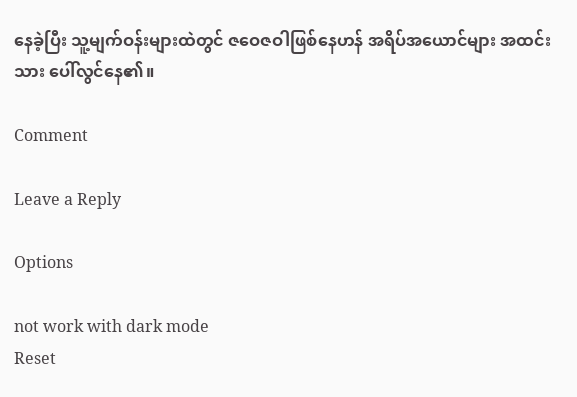နေခဲ့ပြီး သူ့မျက်ဝန်းများထဲတွင် ဇဝေဇဝါဖြစ်နေဟန် အရိပ်အယောင်များ အထင်းသား ပေါ်လွင်နေ၏။

Comment

Leave a Reply

Options

not work with dark mode
Reset